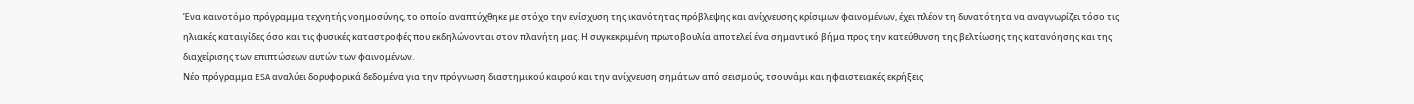Ένα καινοτόμο πρόγραμμα τεχνητής νοημοσύνης, το οποίο αναπτύχθηκε με στόχο την ενίσχυση της ικανότητας πρόβλεψης και ανίχνευσης κρίσιμων φαινομένων, έχει πλέον τη δυνατότητα να αναγνωρίζει τόσο τις ηλιακές καταιγίδες όσο και τις φυσικές καταστροφές που εκδηλώνονται στον πλανήτη μας. Η συγκεκριμένη πρωτοβουλία αποτελεί ένα σημαντικό βήμα προς την κατεύθυνση της βελτίωσης της κατανόησης και της διαχείρισης των επιπτώσεων αυτών των φαινομένων.
Νέο πρόγραμμα ESA αναλύει δορυφορικά δεδομένα για την πρόγνωση διαστημικού καιρού και την ανίχνευση σημάτων από σεισμούς, τσουνάμι και ηφαιστειακές εκρήξεις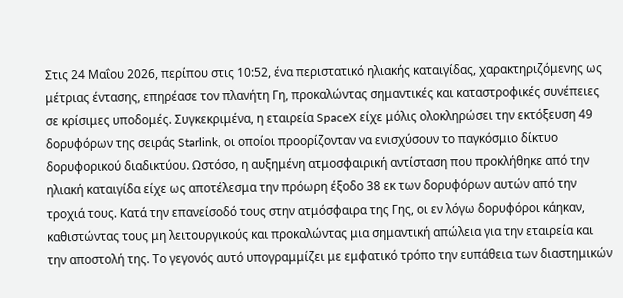Στις 24 Μαΐου 2026, περίπου στις 10:52, ένα περιστατικό ηλιακής καταιγίδας, χαρακτηριζόμενης ως μέτριας έντασης, επηρέασε τον πλανήτη Γη, προκαλώντας σημαντικές και καταστροφικές συνέπειες σε κρίσιμες υποδομές. Συγκεκριμένα, η εταιρεία SpaceX είχε μόλις ολοκληρώσει την εκτόξευση 49 δορυφόρων της σειράς Starlink, οι οποίοι προορίζονταν να ενισχύσουν το παγκόσμιο δίκτυο δορυφορικού διαδικτύου. Ωστόσο, η αυξημένη ατμοσφαιρική αντίσταση που προκλήθηκε από την ηλιακή καταιγίδα είχε ως αποτέλεσμα την πρόωρη έξοδο 38 εκ των δορυφόρων αυτών από την τροχιά τους. Κατά την επανείσοδό τους στην ατμόσφαιρα της Γης, οι εν λόγω δορυφόροι κάηκαν, καθιστώντας τους μη λειτουργικούς και προκαλώντας μια σημαντική απώλεια για την εταιρεία και την αποστολή της. Το γεγονός αυτό υπογραμμίζει με εμφατικό τρόπο την ευπάθεια των διαστημικών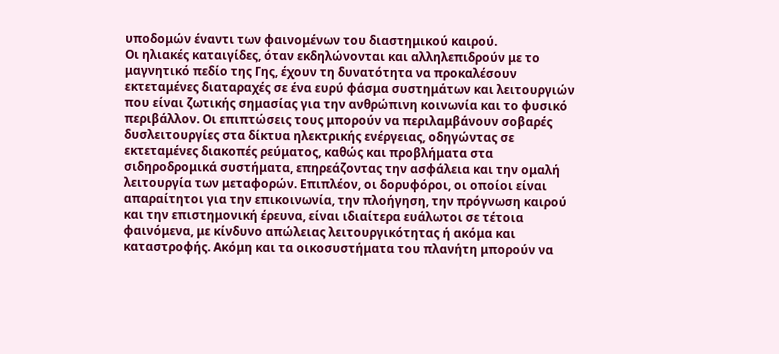υποδομών έναντι των φαινομένων του διαστημικού καιρού.
Οι ηλιακές καταιγίδες, όταν εκδηλώνονται και αλληλεπιδρούν με το μαγνητικό πεδίο της Γης, έχουν τη δυνατότητα να προκαλέσουν εκτεταμένες διαταραχές σε ένα ευρύ φάσμα συστημάτων και λειτουργιών που είναι ζωτικής σημασίας για την ανθρώπινη κοινωνία και το φυσικό περιβάλλον. Οι επιπτώσεις τους μπορούν να περιλαμβάνουν σοβαρές δυσλειτουργίες στα δίκτυα ηλεκτρικής ενέργειας, οδηγώντας σε εκτεταμένες διακοπές ρεύματος, καθώς και προβλήματα στα σιδηροδρομικά συστήματα, επηρεάζοντας την ασφάλεια και την ομαλή λειτουργία των μεταφορών. Επιπλέον, οι δορυφόροι, οι οποίοι είναι απαραίτητοι για την επικοινωνία, την πλοήγηση, την πρόγνωση καιρού και την επιστημονική έρευνα, είναι ιδιαίτερα ευάλωτοι σε τέτοια φαινόμενα, με κίνδυνο απώλειας λειτουργικότητας ή ακόμα και καταστροφής. Ακόμη και τα οικοσυστήματα του πλανήτη μπορούν να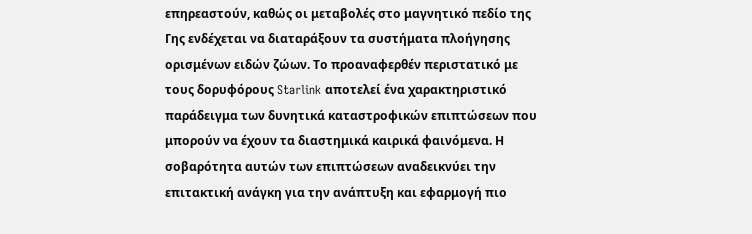επηρεαστούν, καθώς οι μεταβολές στο μαγνητικό πεδίο της Γης ενδέχεται να διαταράξουν τα συστήματα πλοήγησης ορισμένων ειδών ζώων. Το προαναφερθέν περιστατικό με τους δορυφόρους Starlink αποτελεί ένα χαρακτηριστικό παράδειγμα των δυνητικά καταστροφικών επιπτώσεων που μπορούν να έχουν τα διαστημικά καιρικά φαινόμενα. Η σοβαρότητα αυτών των επιπτώσεων αναδεικνύει την επιτακτική ανάγκη για την ανάπτυξη και εφαρμογή πιο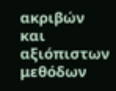ακριβών και αξιόπιστων μεθόδων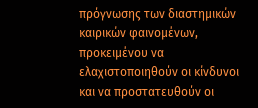πρόγνωσης των διαστημικών καιρικών φαινομένων, προκειμένου να ελαχιστοποιηθούν οι κίνδυνοι και να προστατευθούν οι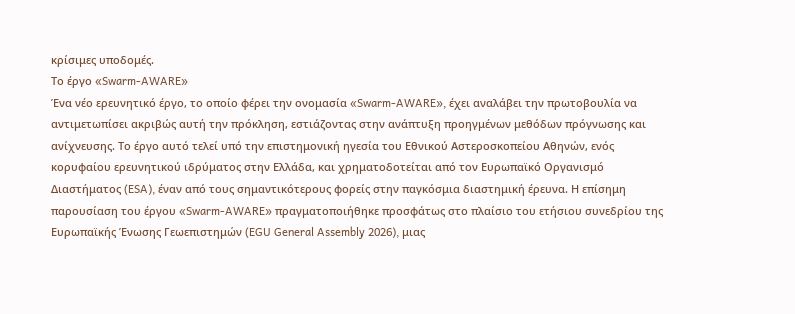κρίσιμες υποδομές.
Το έργο «Swarm-AWARE»
Ένα νέο ερευνητικό έργο, το οποίο φέρει την ονομασία «Swarm-AWARE», έχει αναλάβει την πρωτοβουλία να αντιμετωπίσει ακριβώς αυτή την πρόκληση, εστιάζοντας στην ανάπτυξη προηγμένων μεθόδων πρόγνωσης και ανίχνευσης. Το έργο αυτό τελεί υπό την επιστημονική ηγεσία του Εθνικού Αστεροσκοπείου Αθηνών, ενός κορυφαίου ερευνητικού ιδρύματος στην Ελλάδα, και χρηματοδοτείται από τον Ευρωπαϊκό Οργανισμό Διαστήματος (ESA), έναν από τους σημαντικότερους φορείς στην παγκόσμια διαστημική έρευνα. Η επίσημη παρουσίαση του έργου «Swarm-AWARE» πραγματοποιήθηκε προσφάτως στο πλαίσιο του ετήσιου συνεδρίου της Ευρωπαϊκής Ένωσης Γεωεπιστημών (EGU General Assembly 2026), μιας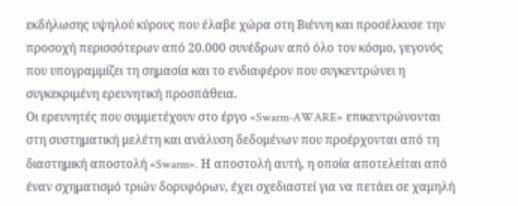εκδήλωσης υψηλού κύρους που έλαβε χώρα στη Βιέννη και προσέλκυσε την προσοχή περισσότερων από 20.000 συνέδρων από όλο τον κόσμο, γεγονός που υπογραμμίζει τη σημασία και το ενδιαφέρον που συγκεντρώνει η συγκεκριμένη ερευνητική προσπάθεια.
Οι ερευνητές που συμμετέχουν στο έργο «Swarm-AWARE» επικεντρώνονται στη συστηματική μελέτη και ανάλυση δεδομένων που προέρχονται από τη διαστημική αποστολή «Swarm». Η αποστολή αυτή, η οποία αποτελείται από έναν σχηματισμό τριών δορυφόρων, έχει σχεδιαστεί για να πετάει σε χαμηλή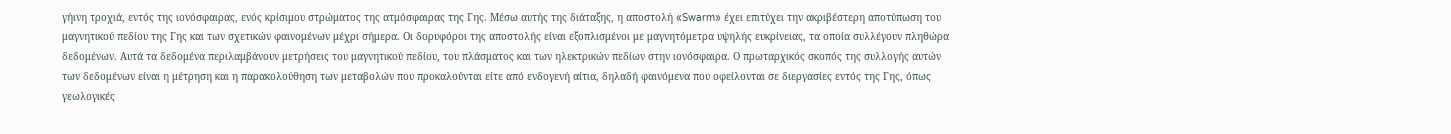γήινη τροχιά, εντός της ιονόσφαιρας, ενός κρίσιμου στρώματος της ατμόσφαιρας της Γης. Μέσω αυτής της διάταξης, η αποστολή «Swarm» έχει επιτύχει την ακριβέστερη αποτύπωση του μαγνητικού πεδίου της Γης και των σχετικών φαινομένων μέχρι σήμερα. Οι δορυφόροι της αποστολής είναι εξοπλισμένοι με μαγνητόμετρα υψηλής ευκρίνειας, τα οποία συλλέγουν πληθώρα δεδομένων. Αυτά τα δεδομένα περιλαμβάνουν μετρήσεις του μαγνητικού πεδίου, του πλάσματος και των ηλεκτρικών πεδίων στην ιονόσφαιρα. Ο πρωταρχικός σκοπός της συλλογής αυτών των δεδομένων είναι η μέτρηση και η παρακολούθηση των μεταβολών που προκαλούνται είτε από ενδογενή αίτια, δηλαδή φαινόμενα που οφείλονται σε διεργασίες εντός της Γης, όπως γεωλογικές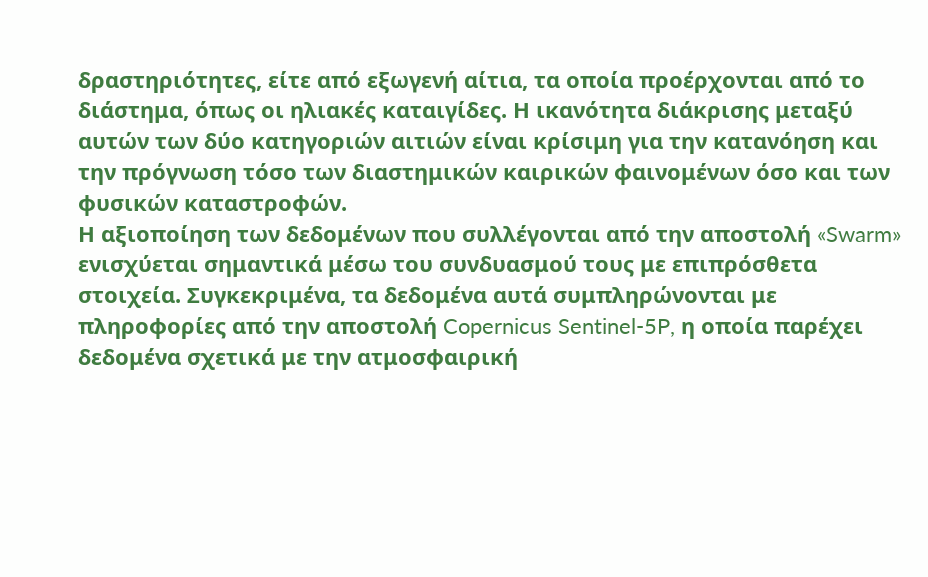δραστηριότητες, είτε από εξωγενή αίτια, τα οποία προέρχονται από το διάστημα, όπως οι ηλιακές καταιγίδες. Η ικανότητα διάκρισης μεταξύ αυτών των δύο κατηγοριών αιτιών είναι κρίσιμη για την κατανόηση και την πρόγνωση τόσο των διαστημικών καιρικών φαινομένων όσο και των φυσικών καταστροφών.
Η αξιοποίηση των δεδομένων που συλλέγονται από την αποστολή «Swarm» ενισχύεται σημαντικά μέσω του συνδυασμού τους με επιπρόσθετα στοιχεία. Συγκεκριμένα, τα δεδομένα αυτά συμπληρώνονται με πληροφορίες από την αποστολή Copernicus Sentinel-5P, η οποία παρέχει δεδομένα σχετικά με την ατμοσφαιρική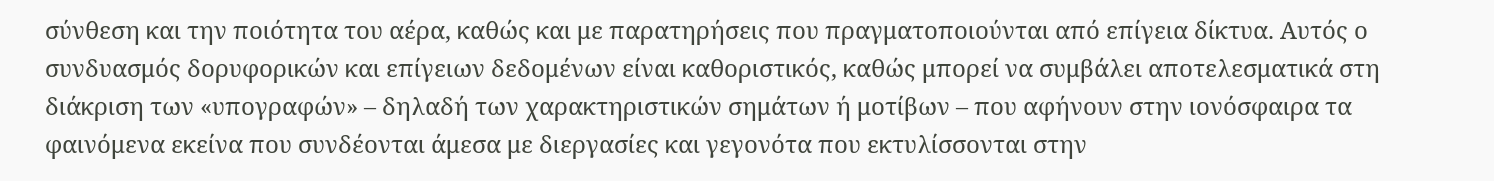σύνθεση και την ποιότητα του αέρα, καθώς και με παρατηρήσεις που πραγματοποιούνται από επίγεια δίκτυα. Αυτός ο συνδυασμός δορυφορικών και επίγειων δεδομένων είναι καθοριστικός, καθώς μπορεί να συμβάλει αποτελεσματικά στη διάκριση των «υπογραφών» – δηλαδή των χαρακτηριστικών σημάτων ή μοτίβων – που αφήνουν στην ιονόσφαιρα τα φαινόμενα εκείνα που συνδέονται άμεσα με διεργασίες και γεγονότα που εκτυλίσσονται στην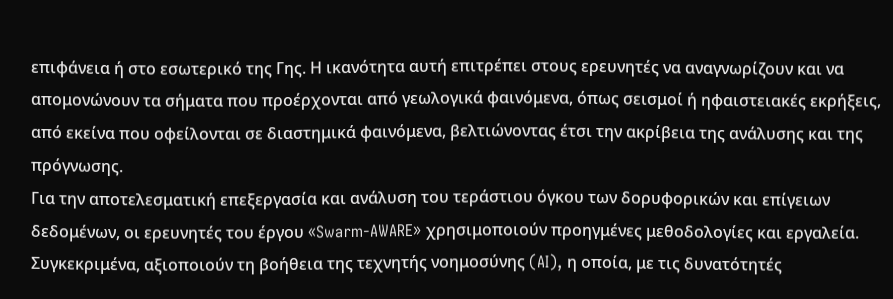επιφάνεια ή στο εσωτερικό της Γης. Η ικανότητα αυτή επιτρέπει στους ερευνητές να αναγνωρίζουν και να απομονώνουν τα σήματα που προέρχονται από γεωλογικά φαινόμενα, όπως σεισμοί ή ηφαιστειακές εκρήξεις, από εκείνα που οφείλονται σε διαστημικά φαινόμενα, βελτιώνοντας έτσι την ακρίβεια της ανάλυσης και της πρόγνωσης.
Για την αποτελεσματική επεξεργασία και ανάλυση του τεράστιου όγκου των δορυφορικών και επίγειων δεδομένων, οι ερευνητές του έργου «Swarm-AWARE» χρησιμοποιούν προηγμένες μεθοδολογίες και εργαλεία. Συγκεκριμένα, αξιοποιούν τη βοήθεια της τεχνητής νοημοσύνης (AI), η οποία, με τις δυνατότητές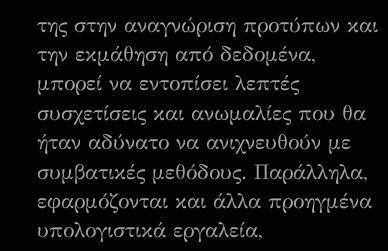της στην αναγνώριση προτύπων και την εκμάθηση από δεδομένα, μπορεί να εντοπίσει λεπτές συσχετίσεις και ανωμαλίες που θα ήταν αδύνατο να ανιχνευθούν με συμβατικές μεθόδους. Παράλληλα, εφαρμόζονται και άλλα προηγμένα υπολογιστικά εργαλεία,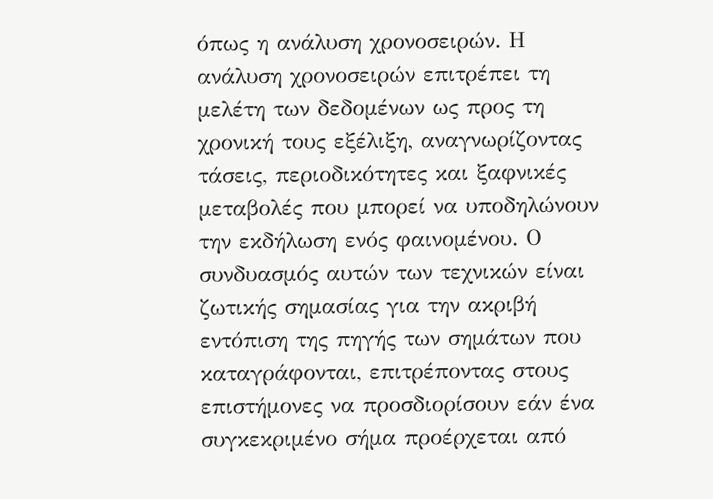όπως η ανάλυση χρονοσειρών. Η ανάλυση χρονοσειρών επιτρέπει τη μελέτη των δεδομένων ως προς τη χρονική τους εξέλιξη, αναγνωρίζοντας τάσεις, περιοδικότητες και ξαφνικές μεταβολές που μπορεί να υποδηλώνουν την εκδήλωση ενός φαινομένου. Ο συνδυασμός αυτών των τεχνικών είναι ζωτικής σημασίας για την ακριβή εντόπιση της πηγής των σημάτων που καταγράφονται, επιτρέποντας στους επιστήμονες να προσδιορίσουν εάν ένα συγκεκριμένο σήμα προέρχεται από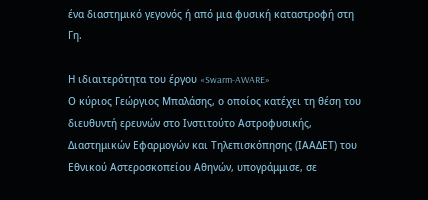ένα διαστημικό γεγονός ή από μια φυσική καταστροφή στη Γη.

Η ιδιαιτερότητα του έργου «Swarm-AWARE»
Ο κύριος Γεώργιος Μπαλάσης, ο οποίος κατέχει τη θέση του διευθυντή ερευνών στο Ινστιτούτο Αστροφυσικής, Διαστημικών Εφαρμογών και Τηλεπισκόπησης (ΙΑΑΔΕΤ) του Εθνικού Αστεροσκοπείου Αθηνών, υπογράμμισε, σε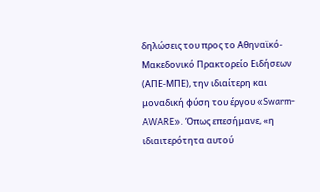δηλώσεις του προς το Αθηναϊκό-Μακεδονικό Πρακτορείο Ειδήσεων (ΑΠΕ-ΜΠΕ), την ιδιαίτερη και μοναδική φύση του έργου «Swarm-AWARE». Όπως επεσήμανε, «η ιδιαιτερότητα αυτού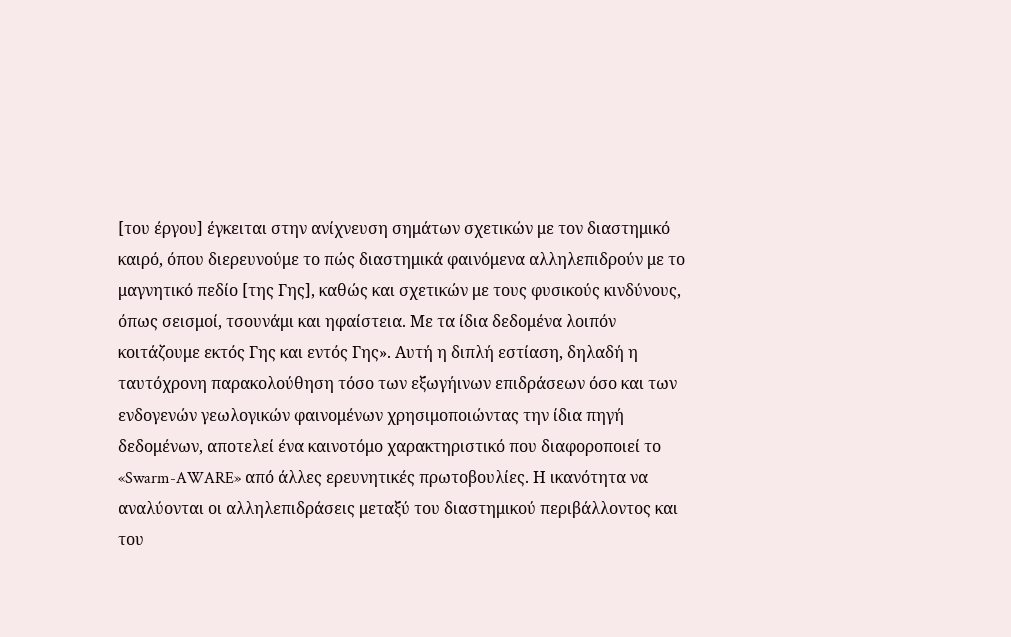[του έργου] έγκειται στην ανίχνευση σημάτων σχετικών με τον διαστημικό καιρό, όπου διερευνούμε το πώς διαστημικά φαινόμενα αλληλεπιδρούν με το μαγνητικό πεδίο [της Γης], καθώς και σχετικών με τους φυσικούς κινδύνους, όπως σεισμοί, τσουνάμι και ηφαίστεια. Με τα ίδια δεδομένα λοιπόν κοιτάζουμε εκτός Γης και εντός Γης». Αυτή η διπλή εστίαση, δηλαδή η ταυτόχρονη παρακολούθηση τόσο των εξωγήινων επιδράσεων όσο και των ενδογενών γεωλογικών φαινομένων χρησιμοποιώντας την ίδια πηγή δεδομένων, αποτελεί ένα καινοτόμο χαρακτηριστικό που διαφοροποιεί το «Swarm-AWARE» από άλλες ερευνητικές πρωτοβουλίες. Η ικανότητα να αναλύονται οι αλληλεπιδράσεις μεταξύ του διαστημικού περιβάλλοντος και του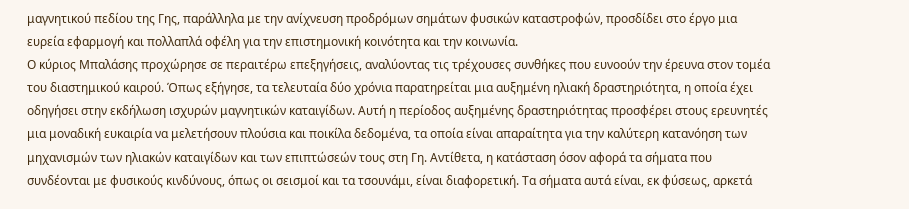μαγνητικού πεδίου της Γης, παράλληλα με την ανίχνευση προδρόμων σημάτων φυσικών καταστροφών, προσδίδει στο έργο μια ευρεία εφαρμογή και πολλαπλά οφέλη για την επιστημονική κοινότητα και την κοινωνία.
Ο κύριος Μπαλάσης προχώρησε σε περαιτέρω επεξηγήσεις, αναλύοντας τις τρέχουσες συνθήκες που ευνοούν την έρευνα στον τομέα του διαστημικού καιρού. Όπως εξήγησε, τα τελευταία δύο χρόνια παρατηρείται μια αυξημένη ηλιακή δραστηριότητα, η οποία έχει οδηγήσει στην εκδήλωση ισχυρών μαγνητικών καταιγίδων. Αυτή η περίοδος αυξημένης δραστηριότητας προσφέρει στους ερευνητές μια μοναδική ευκαιρία να μελετήσουν πλούσια και ποικίλα δεδομένα, τα οποία είναι απαραίτητα για την καλύτερη κατανόηση των μηχανισμών των ηλιακών καταιγίδων και των επιπτώσεών τους στη Γη. Αντίθετα, η κατάσταση όσον αφορά τα σήματα που συνδέονται με φυσικούς κινδύνους, όπως οι σεισμοί και τα τσουνάμι, είναι διαφορετική. Τα σήματα αυτά είναι, εκ φύσεως, αρκετά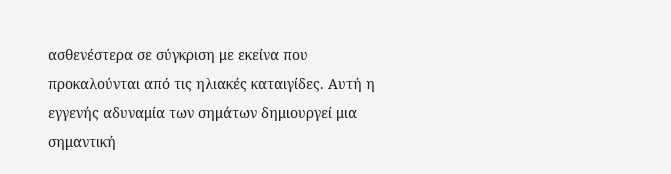ασθενέστερα σε σύγκριση με εκείνα που προκαλούνται από τις ηλιακές καταιγίδες. Αυτή η εγγενής αδυναμία των σημάτων δημιουργεί μια σημαντική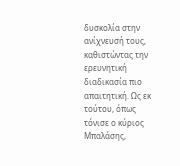δυσκολία στην ανίχνευσή τους, καθιστώντας την ερευνητική διαδικασία πιο απαιτητική. Ως εκ τούτου, όπως τόνισε ο κύριος Μπαλάσης,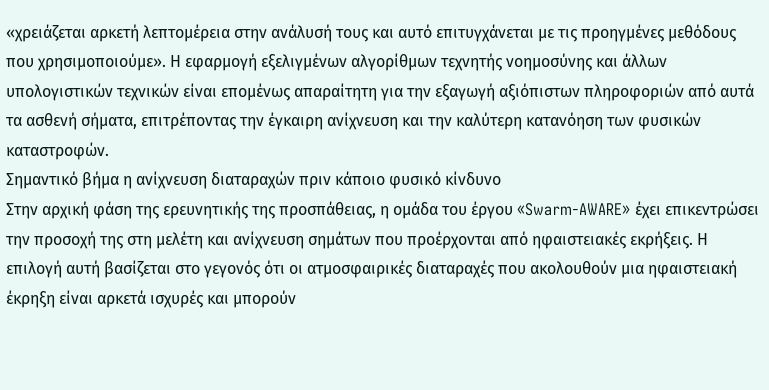«χρειάζεται αρκετή λεπτομέρεια στην ανάλυσή τους και αυτό επιτυγχάνεται με τις προηγμένες μεθόδους που χρησιμοποιούμε». Η εφαρμογή εξελιγμένων αλγορίθμων τεχνητής νοημοσύνης και άλλων υπολογιστικών τεχνικών είναι επομένως απαραίτητη για την εξαγωγή αξιόπιστων πληροφοριών από αυτά τα ασθενή σήματα, επιτρέποντας την έγκαιρη ανίχνευση και την καλύτερη κατανόηση των φυσικών καταστροφών.
Σημαντικό βήμα η ανίχνευση διαταραχών πριν κάποιο φυσικό κίνδυνο
Στην αρχική φάση της ερευνητικής της προσπάθειας, η ομάδα του έργου «Swarm-AWARE» έχει επικεντρώσει την προσοχή της στη μελέτη και ανίχνευση σημάτων που προέρχονται από ηφαιστειακές εκρήξεις. Η επιλογή αυτή βασίζεται στο γεγονός ότι οι ατμοσφαιρικές διαταραχές που ακολουθούν μια ηφαιστειακή έκρηξη είναι αρκετά ισχυρές και μπορούν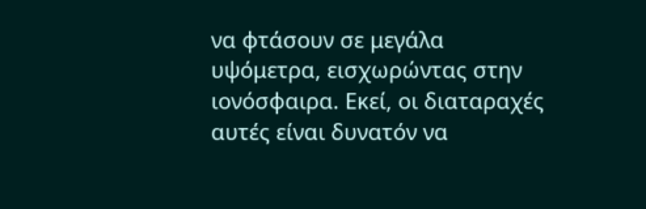να φτάσουν σε μεγάλα υψόμετρα, εισχωρώντας στην ιονόσφαιρα. Εκεί, οι διαταραχές αυτές είναι δυνατόν να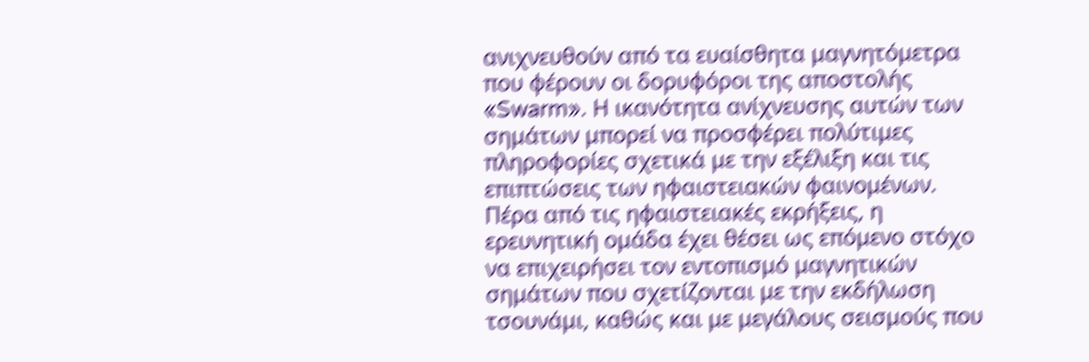ανιχνευθούν από τα ευαίσθητα μαγνητόμετρα που φέρουν οι δορυφόροι της αποστολής «Swarm». Η ικανότητα ανίχνευσης αυτών των σημάτων μπορεί να προσφέρει πολύτιμες πληροφορίες σχετικά με την εξέλιξη και τις επιπτώσεις των ηφαιστειακών φαινομένων. Πέρα από τις ηφαιστειακές εκρήξεις, η ερευνητική ομάδα έχει θέσει ως επόμενο στόχο να επιχειρήσει τον εντοπισμό μαγνητικών σημάτων που σχετίζονται με την εκδήλωση τσουνάμι, καθώς και με μεγάλους σεισμούς που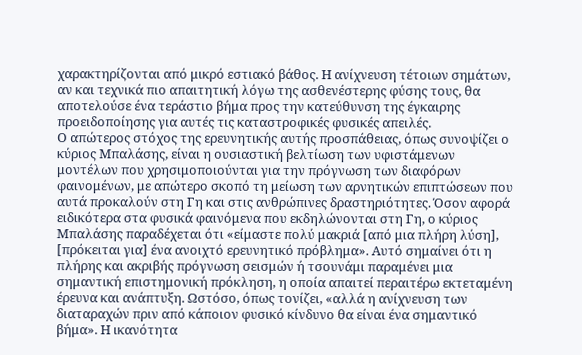χαρακτηρίζονται από μικρό εστιακό βάθος. Η ανίχνευση τέτοιων σημάτων, αν και τεχνικά πιο απαιτητική λόγω της ασθενέστερης φύσης τους, θα αποτελούσε ένα τεράστιο βήμα προς την κατεύθυνση της έγκαιρης προειδοποίησης για αυτές τις καταστροφικές φυσικές απειλές.
Ο απώτερος στόχος της ερευνητικής αυτής προσπάθειας, όπως συνοψίζει ο κύριος Μπαλάσης, είναι η ουσιαστική βελτίωση των υφιστάμενων μοντέλων που χρησιμοποιούνται για την πρόγνωση των διαφόρων φαινομένων, με απώτερο σκοπό τη μείωση των αρνητικών επιπτώσεων που αυτά προκαλούν στη Γη και στις ανθρώπινες δραστηριότητες. Όσον αφορά ειδικότερα στα φυσικά φαινόμενα που εκδηλώνονται στη Γη, ο κύριος Μπαλάσης παραδέχεται ότι «είμαστε πολύ μακριά [από μια πλήρη λύση], [πρόκειται για] ένα ανοιχτό ερευνητικό πρόβλημα». Αυτό σημαίνει ότι η πλήρης και ακριβής πρόγνωση σεισμών ή τσουνάμι παραμένει μια σημαντική επιστημονική πρόκληση, η οποία απαιτεί περαιτέρω εκτεταμένη έρευνα και ανάπτυξη. Ωστόσο, όπως τονίζει, «αλλά η ανίχνευση των διαταραχών πριν από κάποιον φυσικό κίνδυνο θα είναι ένα σημαντικό βήμα». Η ικανότητα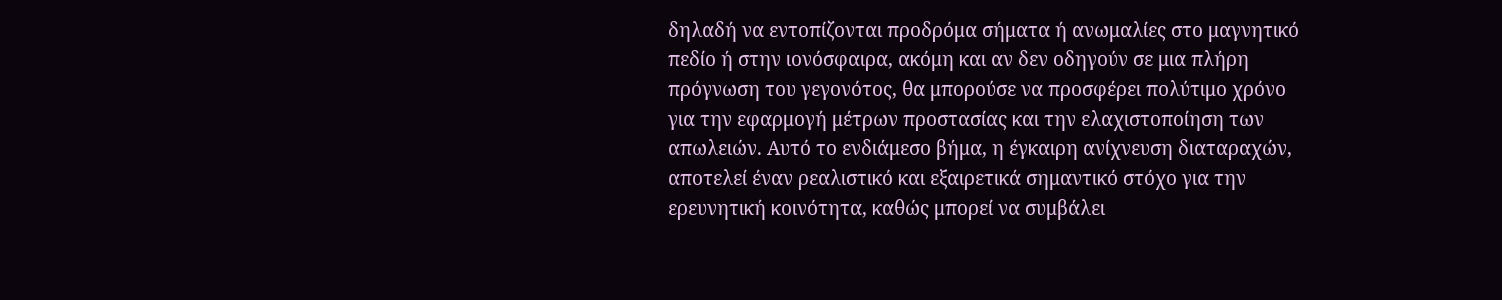δηλαδή να εντοπίζονται προδρόμα σήματα ή ανωμαλίες στο μαγνητικό πεδίο ή στην ιονόσφαιρα, ακόμη και αν δεν οδηγούν σε μια πλήρη πρόγνωση του γεγονότος, θα μπορούσε να προσφέρει πολύτιμο χρόνο για την εφαρμογή μέτρων προστασίας και την ελαχιστοποίηση των απωλειών. Αυτό το ενδιάμεσο βήμα, η έγκαιρη ανίχνευση διαταραχών, αποτελεί έναν ρεαλιστικό και εξαιρετικά σημαντικό στόχο για την ερευνητική κοινότητα, καθώς μπορεί να συμβάλει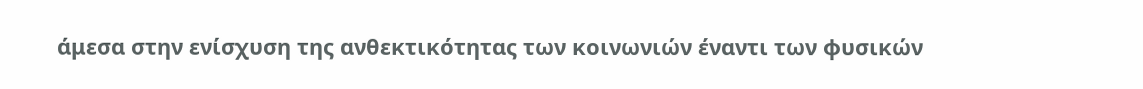άμεσα στην ενίσχυση της ανθεκτικότητας των κοινωνιών έναντι των φυσικών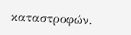καταστροφών.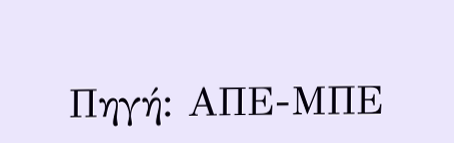Πηγή: ΑΠΕ-ΜΠΕ